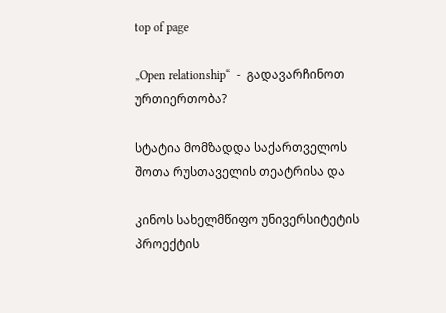top of page

„Open relationship“  -  გადავარჩინოთ ურთიერთობა?

სტატია მომზადდა საქართველოს შოთა რუსთაველის თეატრისა და

კინოს სახელმწიფო უნივერსიტეტის პროექტის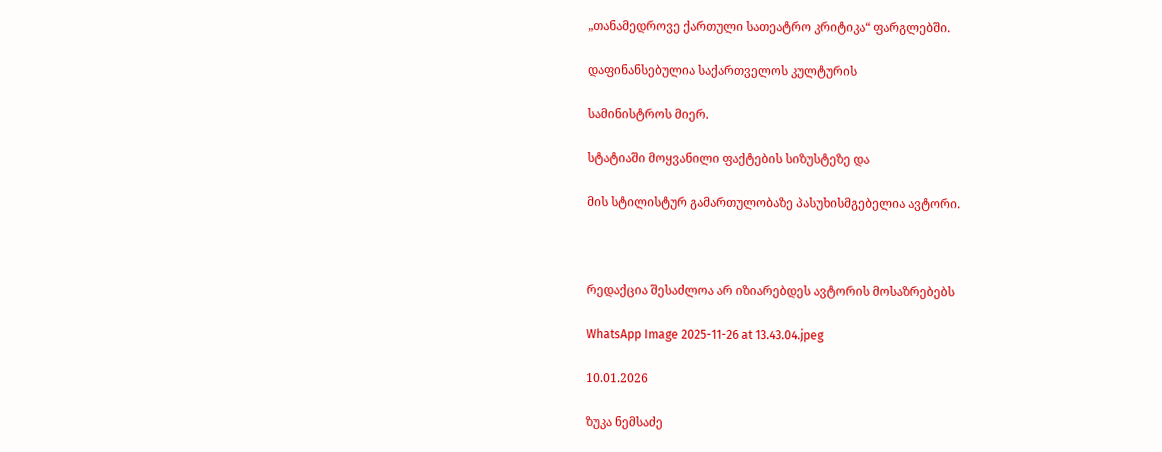„თანამედროვე ქართული სათეატრო კრიტიკა“ ფარგლებში.

დაფინანსებულია საქართველოს კულტურის

სამინისტროს მიერ.

სტატიაში მოყვანილი ფაქტების სიზუსტეზე და

მის სტილისტურ გამართულობაზე პასუხისმგებელია ავტორი.



რედაქცია შესაძლოა არ იზიარებდეს ავტორის მოსაზრებებს

WhatsApp Image 2025-11-26 at 13.43.04.jpeg

10.01.2026

ზუკა ნემსაძე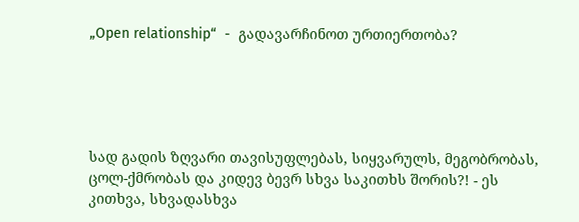„Open relationship“  -  გადავარჩინოთ ურთიერთობა?





სად გადის ზღვარი თავისუფლებას, სიყვარულს, მეგობრობას, ცოლ-ქმრობას და კიდევ ბევრ სხვა საკითხს შორის?! - ეს კითხვა, სხვადასხვა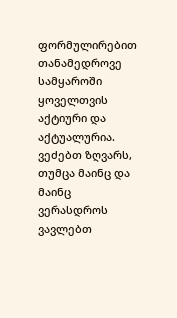ფორმულირებით თანამედროვე სამყაროში ყოველთვის აქტიური და აქტუალურია. ვეძებთ ზღვარს, თუმცა მაინც და მაინც ვერასდროს ვავლებთ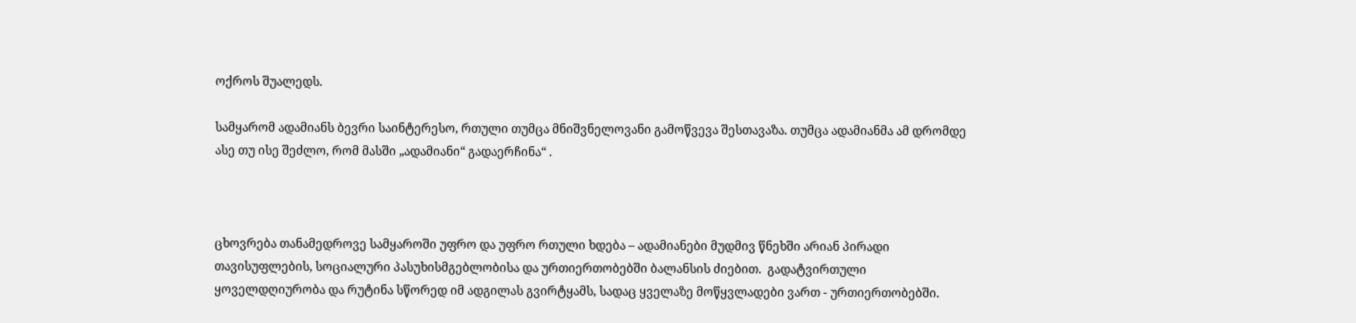ოქროს შუალედს.

სამყარომ ადამიანს ბევრი საინტერესო, რთული თუმცა მნიშვნელოვანი გამოწვევა შესთავაზა. თუმცა ადამიანმა ამ დრომდე ასე თუ ისე შეძლო, რომ მასში „ადამიანი“ გადაერჩინა“ .



ცხოვრება თანამედროვე სამყაროში უფრო და უფრო რთული ხდება – ადამიანები მუდმივ წნეხში არიან პირადი თავისუფლების, სოციალური პასუხისმგებლობისა და ურთიერთობებში ბალანსის ძიებით.  გადატვირთული ყოველდღიურობა და რუტინა სწორედ იმ ადგილას გვირტყამს, სადაც ყველაზე მოწყვლადები ვართ - ურთიერთობებში.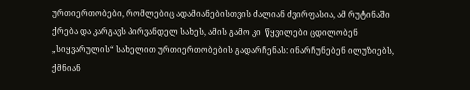ურთიერთობები, რომლებიც ადამიანებისთვის ძალიან ძვირფასია, ამ რუტინაში ქრება და კარგავს პირვანდელ სახეს, ამის გამო კი  წყვილები ცდილობენ „სიყვარულის“ სახელით ურთიერთობების გადარჩენას: ინარჩუნებენ ილუზიებს, ქმნიან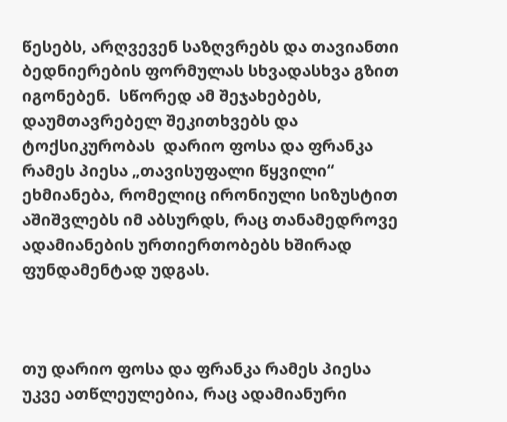წესებს, არღვევენ საზღვრებს და თავიანთი ბედნიერების ფორმულას სხვადასხვა გზით იგონებენ.  სწორედ ამ შეჯახებებს, დაუმთავრებელ შეკითხვებს და ტოქსიკურობას  დარიო ფოსა და ფრანკა რამეს პიესა „თავისუფალი წყვილი“ ეხმიანება, რომელიც ირონიული სიზუსტით აშიშვლებს იმ აბსურდს, რაც თანამედროვე ადამიანების ურთიერთობებს ხშირად ფუნდამენტად უდგას.



თუ დარიო ფოსა და ფრანკა რამეს პიესა უკვე ათწლეულებია, რაც ადამიანური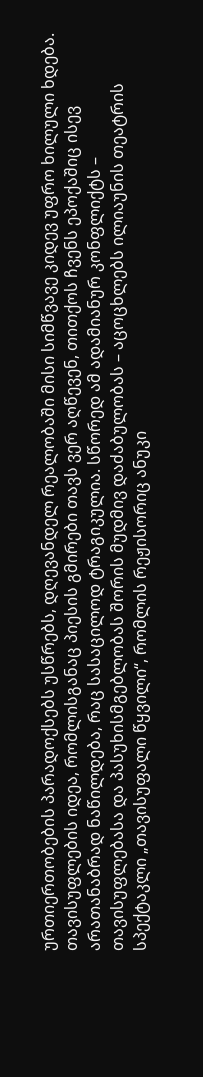ურთიერთობების პარადოქსებს უსწრებს, დღევანდელ რეალობაში მისი სიმწვავე კიდევ უფრო ხილული ხდება. თავისუფლების იდეა, რომლისგანაც პიესის გმირები თავს ვერ აღწევენ, თითქოს ჩვენს ეპოქაშიც ისევ არათანაბრად ნაწილდება, რაც სასაცილოდ ტრაგიკულია. სწორედ ამ ადამიანურ კონფლიქტს – თავისუფლებასა და პასუხისმგებლობას შორის მუდმივ დაძაბულობას – აცოცხლებს ილიაუნის თეატრის სპექტაკლი „თავისუფალი წყვილი“, რომლის რეჟისორიც ანუკი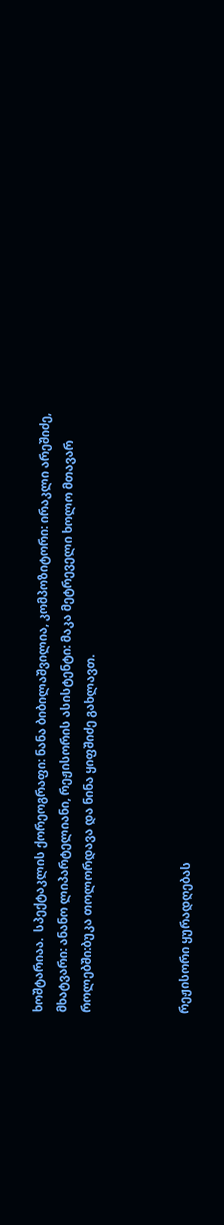ხოშტარიაა.  სპექტაკლის ქორეოგრაფი: ნანა ბიბილაშვილია, კომპოზიტორი: ირაკლი არეშიძე, მხატვარი: ანანო ლიპარტელიანი, რეჟისორის ასისტენტი: მაკა მეტრეველი ხოლო მთავარ როლებში:ბუკა თოლორდავა და ნინა ყიფშიძე გახლავთ.



რეჟისორი ყურადღებას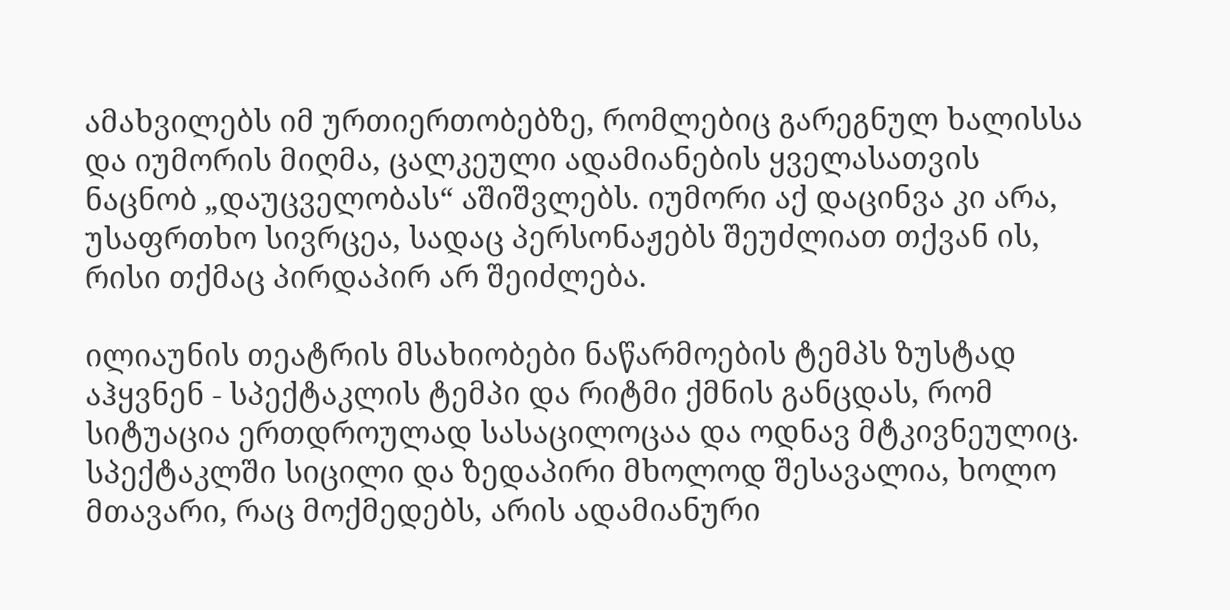ამახვილებს იმ ურთიერთობებზე, რომლებიც გარეგნულ ხალისსა და იუმორის მიღმა, ცალკეული ადამიანების ყველასათვის ნაცნობ „დაუცველობას“ აშიშვლებს. იუმორი აქ დაცინვა კი არა, უსაფრთხო სივრცეა, სადაც პერსონაჟებს შეუძლიათ თქვან ის, რისი თქმაც პირდაპირ არ შეიძლება.

ილიაუნის თეატრის მსახიობები ნაწარმოების ტემპს ზუსტად აჰყვნენ - სპექტაკლის ტემპი და რიტმი ქმნის განცდას, რომ სიტუაცია ერთდროულად სასაცილოცაა და ოდნავ მტკივნეულიც.  სპექტაკლში სიცილი და ზედაპირი მხოლოდ შესავალია, ხოლო მთავარი, რაც მოქმედებს, არის ადამიანური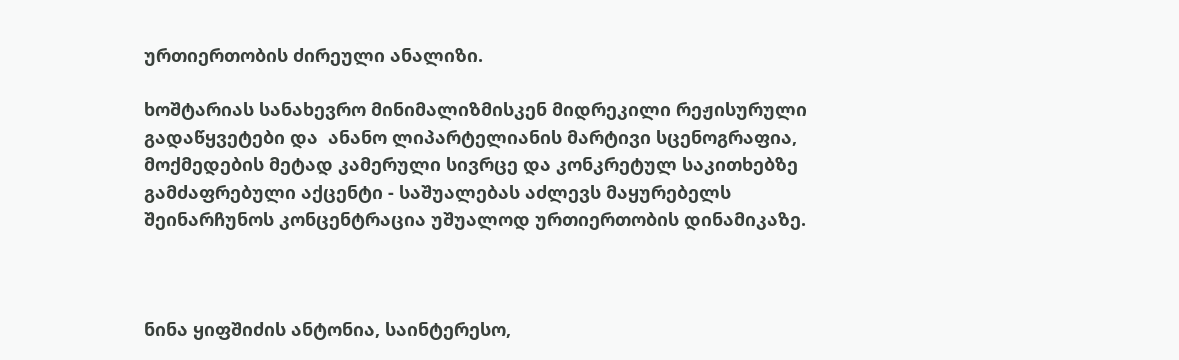ურთიერთობის ძირეული ანალიზი.

ხოშტარიას სანახევრო მინიმალიზმისკენ მიდრეკილი რეჟისურული გადაწყვეტები და  ანანო ლიპარტელიანის მარტივი სცენოგრაფია, მოქმედების მეტად კამერული სივრცე და კონკრეტულ საკითხებზე გამძაფრებული აქცენტი - საშუალებას აძლევს მაყურებელს შეინარჩუნოს კონცენტრაცია უშუალოდ ურთიერთობის დინამიკაზე.



ნინა ყიფშიძის ანტონია, საინტერესო,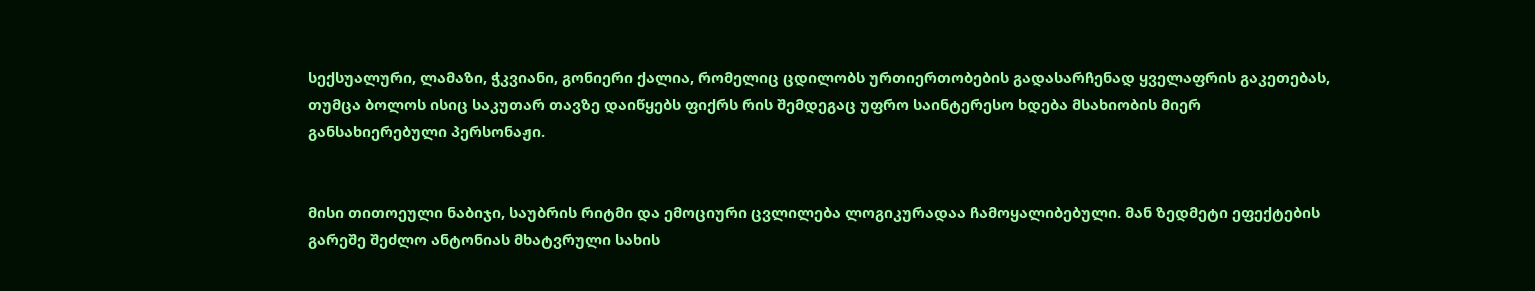სექსუალური, ლამაზი, ჭკვიანი, გონიერი ქალია, რომელიც ცდილობს ურთიერთობების გადასარჩენად ყველაფრის გაკეთებას, თუმცა ბოლოს ისიც საკუთარ თავზე დაიწყებს ფიქრს რის შემდეგაც უფრო საინტერესო ხდება მსახიობის მიერ განსახიერებული პერსონაჟი.


მისი თითოეული ნაბიჯი, საუბრის რიტმი და ემოციური ცვლილება ლოგიკურადაა ჩამოყალიბებული. მან ზედმეტი ეფექტების გარეშე შეძლო ანტონიას მხატვრული სახის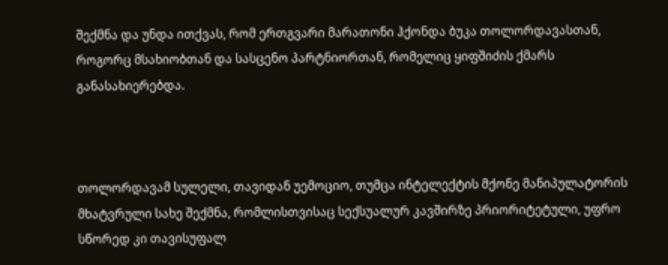შექმნა და უნდა ითქვას, რომ ერთგვარი მარათონი ჰქონდა ბუკა თოლორდავასთან, როგორც მსახიობთან და სასცენო პარტნიორთან, რომელიც ყიფშიძის ქმარს განასახიერებდა.



თოლორდავამ სულელი, თავიდან უემოციო, თუმცა ინტელექტის მქონე მანიპულატორის მხატვრული სახე შექმნა, რომლისთვისაც სექსუალურ კავშირზე პრიორიტეტული, უფრო სწორედ კი თავისუფალ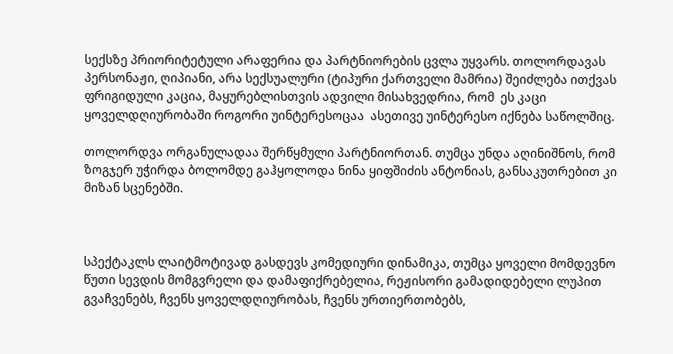სექსზე პრიორიტეტული არაფერია და პარტნიორების ცვლა უყვარს. თოლორდავას პერსონაჟი, ღიპიანი, არა სექსუალური (ტიპური ქართველი მამრია) შეიძლება ითქვას ფრიგიდული კაცია, მაყურებლისთვის ადვილი მისახვედრია, რომ  ეს კაცი ყოველდღიურობაში როგორი უინტერესოცაა  ასეთივე უინტერესო იქნება საწოლშიც.

თოლორდვა ორგანულადაა შერწყმული პარტნიორთან. თუმცა უნდა აღინიშნოს, რომ ზოგჯერ უჭირდა ბოლომდე გაჰყოლოდა ნინა ყიფშიძის ანტონიას, განსაკუთრებით კი მიზან სცენებში.



სპექტაკლს ლაიტმოტივად გასდევს კომედიური დინამიკა, თუმცა ყოველი მომდევნო წუთი სევდის მომგვრელი და დამაფიქრებელია, რეჟისორი გამადიდებელი ლუპით გვაჩვენებს, ჩვენს ყოველდღიურობას, ჩვენს ურთიერთობებს,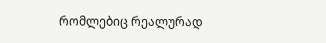რომლებიც რეალურად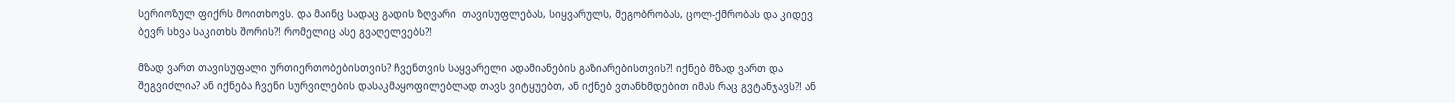სერიოზულ ფიქრს მოითხოვს. და მაინც სადაც გადის ზღვარი  თავისუფლებას, სიყვარულს, მეგობრობას, ცოლ-ქმრობას და კიდევ ბევრ სხვა საკითხს შორის?! რომელიც ასე გვაღელვებს?!

მზად ვართ თავისუფალი ურთიერთობებისთვის? ჩვენთვის საყვარელი ადამიანების გაზიარებისთვის?! იქნებ მზად ვართ და შეგვიძლია? ან იქნება ჩვენი სურვილების დასაკმაყოფილებლად თავს ვიტყუებთ, ან იქნებ ვთანხმდებით იმას რაც გვტანჯავს?! ან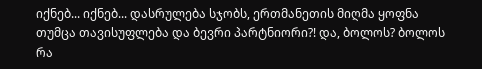იქნებ... იქნებ... დასრულება სჯობს, ერთმანეთის მიღმა ყოფნა თუმცა თავისუფლება და ბევრი პარტნიორი?! და, ბოლოს? ბოლოს რა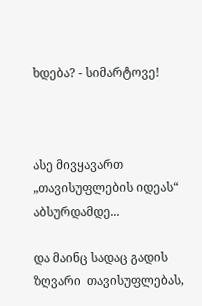ხდება? - სიმარტოვე!



ასე მივყავართ „თავისუფლების იდეას“ აბსურდამდე...

და მაინც სადაც გადის ზღვარი  თავისუფლებას,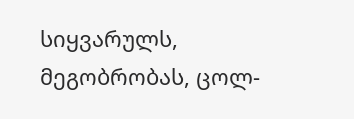სიყვარულს, მეგობრობას, ცოლ-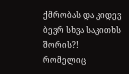ქმრობას და კიდევ ბევრ სხვა საკითხს შორის?! რომელიც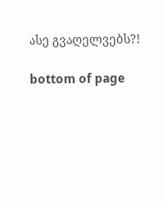ასე გვაღელვებს?!

bottom of page